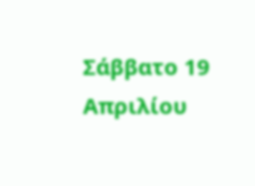Σάββατο 19 Απριλίου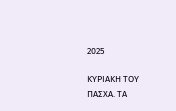2025

ΚΥΡΙΑΚΗ ΤΟΥ ΠΑΣΧΑ. ΤΑ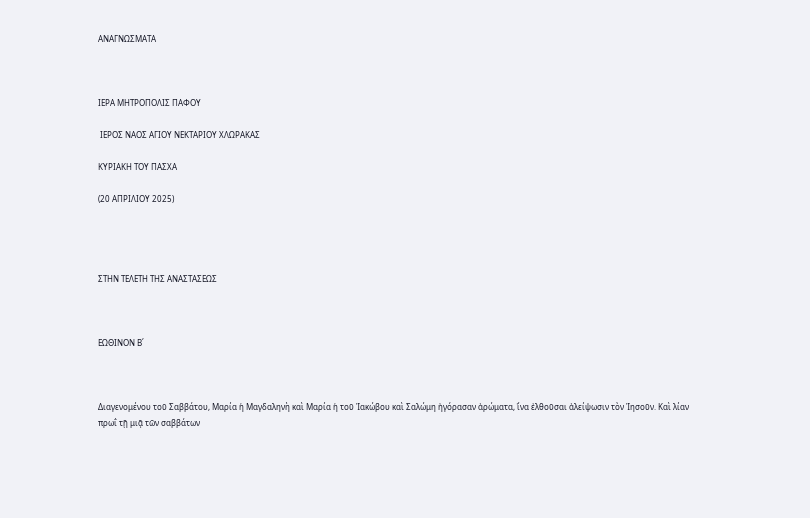ΑΝΑΓΝΩΣΜΑΤΑ



ΙΕΡΑ ΜΗΤΡΟΠΟΛΙΣ ΠΑΦΟΥ

 ΙΕΡΟΣ ΝΑΟΣ ΑΓΙΟΥ ΝΕΚΤΑΡΙΟΥ ΧΛΩΡΑΚΑΣ

ΚΥΡΙΑΚΗ ΤΟΥ ΠΑΣΧΑ

(20 ΑΠΡΙΛΙΟΥ 2025)




ΣΤΗΝ ΤΕΛΕΤΗ ΤΗΣ ΑΝΑΣΤΑΣΕΩΣ



ΕΩΘΙΝΟΝ Β΄



Διαγενομένου τοῦ Σαββάτου, Μαρία ἡ Μαγδαληνὴ καὶ Μαρία ἡ τοῦ Ἰακώβου καὶ Σαλώμη ἠγόρασαν ἀρώματα, ἵνα ἐλθοῦσαι ἀλείψωσιν τὸν Ἰησοῦν. Καὶ λίαν πρωΐ τῇ μιᾷ τῶν σαββάτων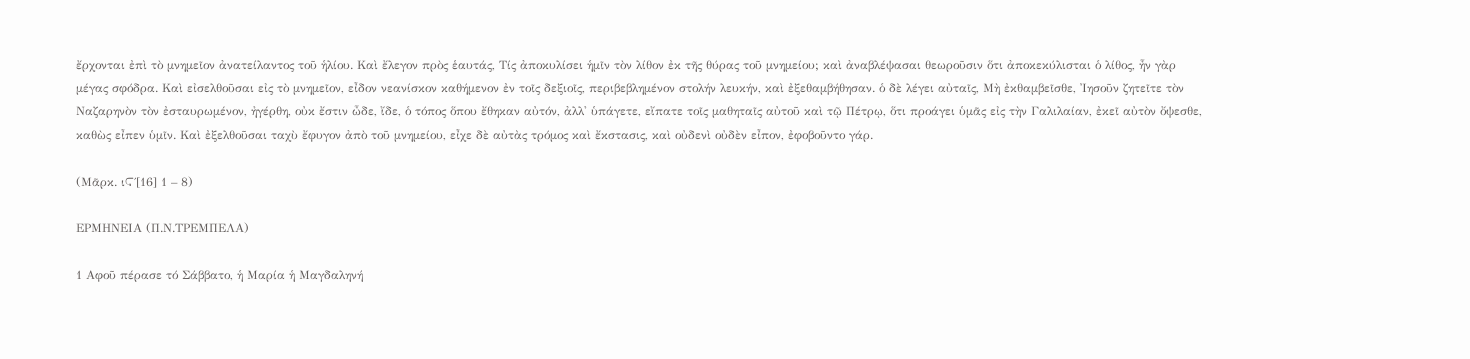ἔρχονται ἐπὶ τὸ μνημεῖον ἀνατείλαντος τοῦ ἡλίου. Καὶ ἔλεγον πρὸς ἑαυτάς, Τίς ἀποκυλίσει ἡμῖν τὸν λίθον ἐκ τῆς θύρας τοῦ μνημείου; καὶ ἀναβλέψασαι θεωροῦσιν ὅτι ἀποκεκύλισται ὁ λίθος, ἦν γὰρ μέγας σφόδρα. Καὶ εἰσελθοῦσαι εἰς τὸ μνημεῖον, εἶδον νεανίσκον καθήμενον ἐν τοῖς δεξιοῖς, περιβεβλημένον στολήν λευκήν, καὶ ἐξεθαμβήθησαν. ὁ δὲ λέγει αὐταῖς, Μὴ ἐκθαμβεῖσθε, Ἰησοῦν ζητεῖτε τὸν Ναζαρηνὸν τὸν ἐσταυρωμένον, ἠγέρθη, οὐκ ἔστιν ὦδε, ἴδε, ὁ τόπος ὅπου ἔθηκαν αὐτόν, ἀλλ' ὑπάγετε, εἴπατε τοῖς μαθηταῖς αὐτοῦ καὶ τῷ Πέτρῳ, ὅτι προάγει ὑμᾶς εἰς τὴν Γαλιλαίαν, ἐκεῖ αὐτὸν ὄψεσθε, καθὼς εἶπεν ὑμῖν. Καὶ ἐξελθοῦσαι ταχὺ ἔφυγον ἀπὸ τοῦ μνημείου, εἶχε δὲ αὐτὰς τρόμος καὶ ἔκστασις, καὶ οὐδενὶ οὐδὲν εἶπον, ἐφοβοῦντο γάρ.

(Μᾶρκ. ιϚ΄[16] 1 – 8)

ΕΡΜΗΝΕΙΑ (Π.Ν.ΤΡΕΜΠΕΛΑ)

1 Αφοῦ πέρασε τό Σάββατο, ἡ Μαρία ἡ Μαγδαληνή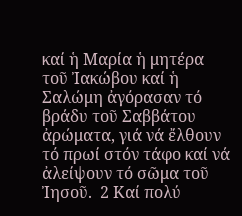καί ἡ Μαρία ἡ μητέρα τοῦ Ἰακώβου καί ἡ Σαλώμη ἀγόρασαν τό βράδυ τοῦ Σαββάτου ἀρώματα, γιά νά ἔλθουν τό πρωί στόν τάφο καί νά ἀλείψουν τό σῶμα τοῦ Ἰησοῦ.  2 Καί πολύ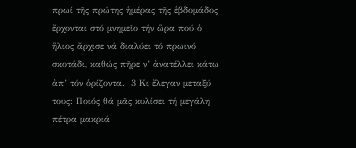πρωί τῆς πρώτης ἡμέρας τῆς ἑβδομάδος ἔρχονται στό μνημεῖο τήν ὥρα πού ὁ ἥλιος ἄρχισε νά διαλύει τό πρωινό σκοτάδι, καθώς πῆρε ν’ ἀνατέλλει κάτω ἀπ’ τόν ὁρίζοντα.  3 Κι ἔλεγαν μεταξύ τους: Ποιός θά μᾶς κυλίσει τή μεγάλη πέτρα μακριά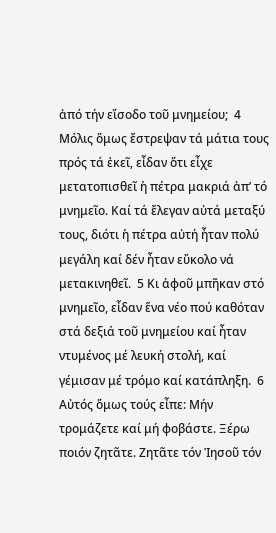ἀπό τήν εἴσοδο τοῦ μνημείου;  4 Μόλις ὅμως ἔστρεψαν τά μάτια τους πρός τά ἐκεῖ, εἶδαν ὅτι εἶχε μετατοπισθεῖ ἡ πέτρα μακριά ἀπ’ τό μνημεῖο. Καί τά ἔλεγαν αὐτά μεταξύ τους, διότι ἡ πέτρα αὐτή ἦταν πολύ μεγάλη καί δέν ἦταν εὔκολο νά μετακινηθεῖ.  5 Κι ἀφοῦ μπῆκαν στό μνημεῖο, εἶδαν ἕνα νέο πού καθόταν στά δεξιά τοῦ μνημείου καί ἦταν ντυμένος μέ λευκή στολή, καί γέμισαν μέ τρόμο καί κατάπληξη.  6 Αὐτός ὅμως τούς εἶπε: Μήν τρομάζετε καί μή φοβάστε. Ξέρω ποιόν ζητᾶτε. Ζητᾶτε τόν Ἰησοῦ τόν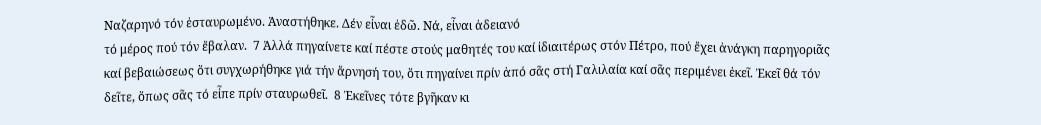Ναζαρηνό τόν ἐσταυρωμένο. Ἀναστήθηκε. Δέν εἶναι ἐδῶ. Νά, εἶναι ἀδειανό
τό μέρος πού τόν ἔβαλαν.  7 Ἀλλά πηγαίνετε καί πέστε στούς μαθητές του καί ἰδιαιτέρως στόν Πέτρο, πού ἔχει ἀνάγκη παρηγοριᾶς καί βεβαιώσεως ὅτι συγχωρήθηκε γιά τήν ἄρνησή του, ὅτι πηγαίνει πρίν ἀπό σᾶς στή Γαλιλαία καί σᾶς περιμένει ἐκεῖ. Ἐκεῖ θά τόν δεῖτε, ὅπως σᾶς τό εἶπε πρίν σταυρωθεῖ.  8 Ἐκεῖνες τότε βγῆκαν κι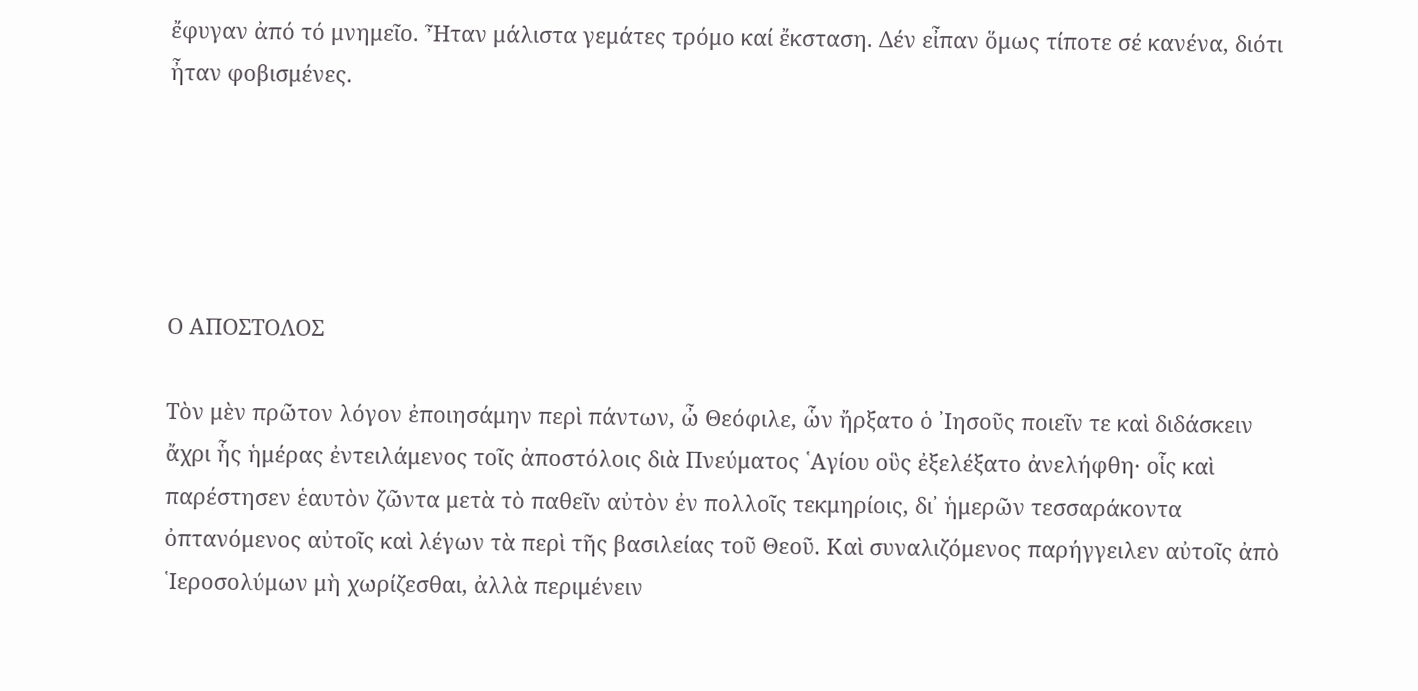ἔφυγαν ἀπό τό μνημεῖο. Ἦταν μάλιστα γεμάτες τρόμο καί ἔκσταση. Δέν εἶπαν ὅμως τίποτε σέ κανένα, διότι ἦταν φοβισμένες.





Ο ΑΠΟΣΤΟΛΟΣ

Τὸν μὲν πρῶτον λόγον ἐποιησάμην περὶ πάντων, ὦ Θεόφιλε, ὧν ἤρξατο ὁ ᾿Ιησοῦς ποιεῖν τε καὶ διδάσκειν ἄχρι ἧς ἡμέρας ἐντειλάμενος τοῖς ἀποστόλοις διὰ Πνεύματος ῾Αγίου οὓς ἐξελέξατο ἀνελήφθη· οἷς καὶ παρέστησεν ἑαυτὸν ζῶντα μετὰ τὸ παθεῖν αὐτὸν ἐν πολλοῖς τεκμηρίοις, δι᾿ ἡμερῶν τεσσαράκοντα ὀπτανόμενος αὐτοῖς καὶ λέγων τὰ περὶ τῆς βασιλείας τοῦ Θεοῦ. Καὶ συναλιζόμενος παρήγγειλεν αὐτοῖς ἀπὸ ῾Ιεροσολύμων μὴ χωρίζεσθαι, ἀλλὰ περιμένειν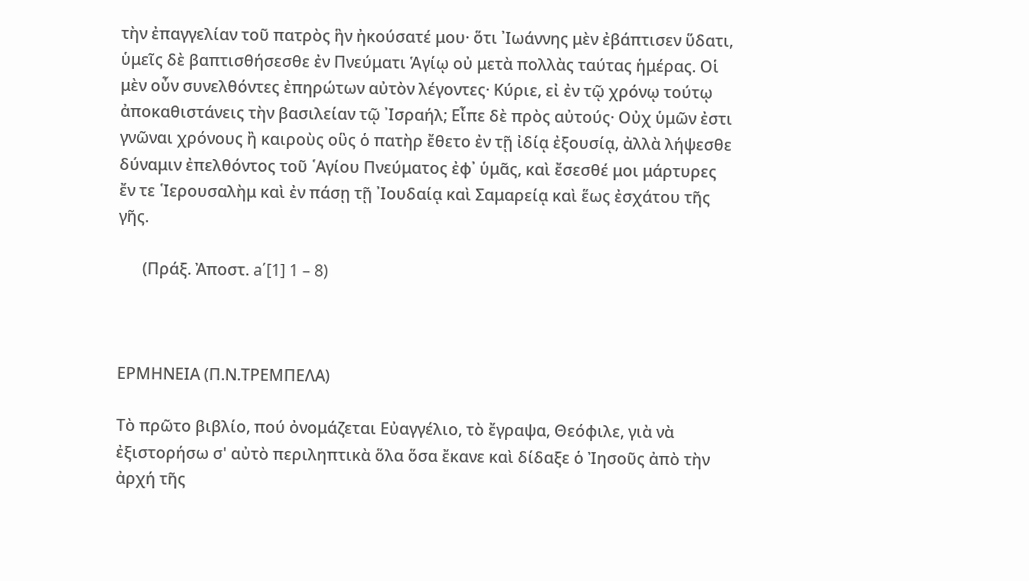τὴν ἐπαγγελίαν τοῦ πατρὸς ἣν ἠκούσατέ μου· ὅτι ᾿Ιωάννης μὲν ἐβάπτισεν ὕδατι, ὑμεῖς δὲ βαπτισθήσεσθε ἐν Πνεύματι Ἁγίῳ οὐ μετὰ πολλὰς ταύτας ἡμέρας. Οἱ μὲν οὖν συνελθόντες ἐπηρώτων αὐτὸν λέγοντες· Κύριε, εἰ ἐν τῷ χρόνῳ τούτῳ ἀποκαθιστάνεις τὴν βασιλείαν τῷ ᾿Ισραήλ; Εἶπε δὲ πρὸς αὐτούς· Οὐχ ὑμῶν ἐστι γνῶναι χρόνους ἢ καιροὺς οὓς ὁ πατὴρ ἔθετο ἐν τῇ ἰδίᾳ ἐξουσίᾳ, ἀλλὰ λήψεσθε δύναμιν ἐπελθόντος τοῦ ῾Αγίου Πνεύματος ἐφ᾿ ὑμᾶς, καὶ ἔσεσθέ μοι μάρτυρες ἔν τε ῾Ιερουσαλὴμ καὶ ἐν πάσῃ τῇ ᾿Ιουδαίᾳ καὶ Σαμαρείᾳ καὶ ἕως ἐσχάτου τῆς γῆς.

      (Πράξ. Ἀποστ. a΄[1] 1 – 8)



ΕΡΜΗΝΕΙΑ (Π.Ν.ΤΡΕΜΠΕΛΑ)

Τὸ πρῶτο βιβλίο, πού ὀνομάζεται Εὐαγγέλιο, τὸ ἔγραψα, Θεόφιλε, γιὰ νὰ ἐξιστορήσω σ' αὐτὸ περιληπτικὰ ὅλα ὅσα ἔκανε καὶ δίδαξε ὁ Ἰησοῦς ἀπὸ τὴν ἀρχή τῆς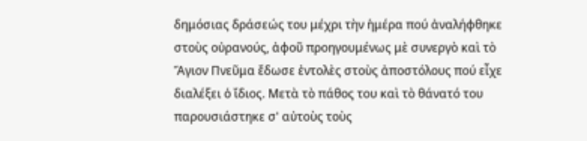δημόσιας δράσεώς του μέχρι τὴν ἡμέρα πού ἀναλήφθηκε στοὺς οὐρανούς, ἀφοῦ προηγουμένως μὲ συνεργὸ καὶ τὸ Ἅγιον Πνεῦμα ἔδωσε ἐντολὲς στοὺς ἀποστόλους πού εἶχε διαλέξει ὁ ἴδιος. Μετὰ τὸ πάθος του καὶ τὸ θάνατό του παρουσιάστηκε σ' αὐτοὺς τοὺς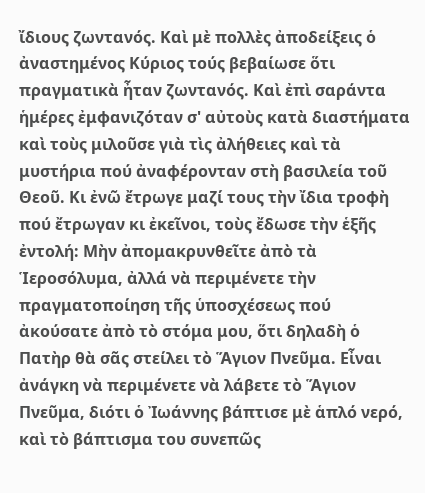ἴδιους ζωντανός. Καὶ μὲ πολλὲς ἀποδείξεις ὁ ἀναστημένος Κύριος τούς βεβαίωσε ὅτι πραγματικὰ ἦταν ζωντανός. Καὶ ἐπὶ σαράντα ἡμέρες ἐμφανιζόταν σ' αὐτοὺς κατὰ διαστήματα καὶ τοὺς μιλοῦσε γιὰ τὶς ἀλήθειες καὶ τὰ μυστήρια πού ἀναφέρονταν στὴ βασιλεία τοῦ Θεοῦ. Κι ἐνῶ ἔτρωγε μαζί τους τὴν ἴδια τροφὴ πού ἔτρωγαν κι ἐκεῖνοι, τοὺς ἔδωσε τὴν ἑξῆς ἐντολή: Μὴν ἀπομακρυνθεῖτε ἀπὸ τὰ Ἱεροσόλυμα, ἀλλά νὰ περιμένετε τὴν πραγματοποίηση τῆς ὑποσχέσεως πού ἀκούσατε ἀπὸ τὸ στόμα μου, ὅτι δηλαδὴ ὁ Πατὴρ θὰ σᾶς στείλει τὸ Ἅγιον Πνεῦμα. Εἶναι ἀνάγκη νὰ περιμένετε νὰ λάβετε τὸ Ἅγιον Πνεῦμα, διότι ὁ Ἰωάννης βάπτισε μὲ ἁπλό νερό, καὶ τὸ βάπτισμα του συνεπῶς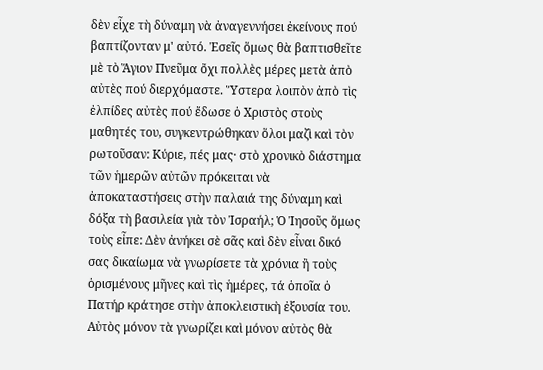δὲν εἶχε τὴ δύναμη νὰ ἀναγεννήσει ἐκείνους πού βαπτίζονταν μ' αὐτό. Ἐσεῖς ὅμως θὰ βαπτισθεῖτε μὲ τὸ Ἅγιον Πνεῦμα ὄχι πολλὲς μέρες μετὰ ἀπὸ αὐτὲς πού διερχόμαστε. Ὕστερα λοιπὸν ἀπὸ τὶς ἐλπίδες αὐτὲς πού ἔδωσε ὁ Χριστὸς στοὺς μαθητές του, συγκεντρώθηκαν ὅλοι μαζὶ καὶ τὸν ρωτοῦσαν: Κύριε, πές μας· στὸ χρονικὸ διάστημα τῶν ἡμερῶν αὐτῶν πρόκειται νὰ ἀποκαταστήσεις στὴν παλαιά της δύναμη καὶ δόξα τὴ βασιλεία γιὰ τὸν Ἰσραήλ; Ὁ Ἰησοῦς ὅμως τοὺς εἶπε: Δὲν ἀνήκει σὲ σᾶς καὶ δὲν εἶναι δικό σας δικαίωμα νὰ γνωρίσετε τὰ χρόνια ἢ τοὺς ὁρισμένους μῆνες καὶ τὶς ἡμέρες, τά ὁποῖα ὁ Πατήρ κράτησε στὴν ἀποκλειστικὴ ἐξουσία του. Αὐτὸς μόνον τὰ γνωρίζει καὶ μόνον αὐτὸς θὰ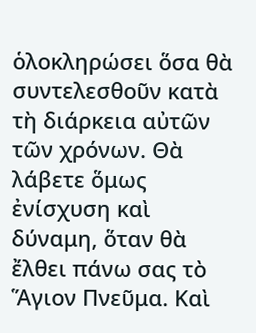ὁλοκληρώσει ὅσα θὰ συντελεσθοῦν κατὰ τὴ διάρκεια αὐτῶν τῶν χρόνων. Θὰ λάβετε ὅμως ἐνίσχυση καὶ δύναμη, ὅταν θὰ ἔλθει πάνω σας τὸ Ἅγιον Πνεῦμα. Καὶ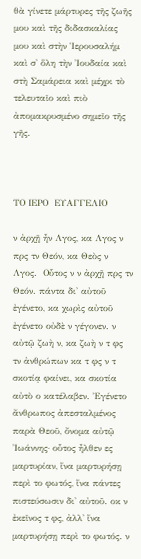θὰ γίνετε μάρτυρες τῆς ζωῆς μου καὶ τῆς διδασκαλίας μου καὶ στὴν Ἱερουσαλήμ καὶ σ' ὅλη τὴν Ἰουδαία καὶ στὴ Σαμάρεια καὶ μέχρι τὸ τελευταῖο καὶ πιὸ ἀπομακρυσμένο σημεῖο τῆς γῆς.



ΤΟ ΙΕΡΟ  ΕΥΑΓΓΕΛΙΟ

ν ἀρχῇ ἦν Λγος, κα Λγος ν πρς τν Θεόν, κα Θεὸς ν Λγος.  Οὗτος ν ν ἀρχῇ πρς τν Θεόν. πάντα δι' αὐτοῦ ἐγένετο, κα χωρὶς αὐτοῦ ἐγένετο οὐδὲ ν γέγονεν. ν αὐτῷ ζωὴ ν, κα ζωὴ ν τ φς τν ἀνθρώπων κα τ φς ν τ σκοτίᾳ φαίνει, κα σκοτία αὐτὸ ο κατέλαβεν. Ἐγένετο ἄνθρωπος ἀπεσταλμένος παρὰ Θεοῦ, ὄνομα αὐτῷ Ἰωάννης· οὗτος ἦλθεν ες μαρτυρίαν, ἵνα μαρτυρήσῃ περὶ το φωτός, ἵνα πάντες πιστεύσωσιν δι' αὐτοῦ. οκ ν ἐκεῖνος τ φς, ἀλλ' ἵνα μαρτυρήσῃ περὶ το φωτός. ν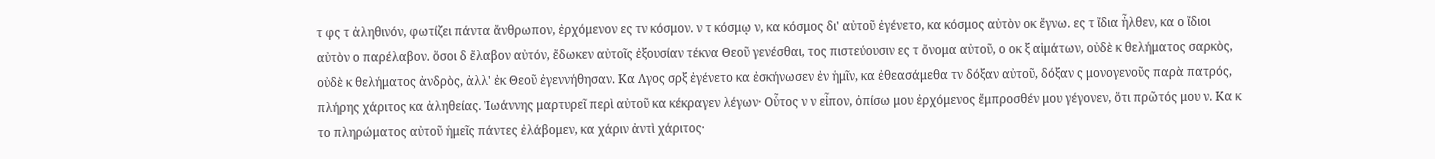τ φς τ ἀληθινόν, φωτίζει πάντα ἄνθρωπον, ἐρχόμενον ες τν κόσμον. ν τ κόσμῳ ν, κα κόσμος δι' αὐτοῦ ἐγένετο, κα κόσμος αὐτὸν οκ ἔγνω. ες τ ἴδια ἦλθεν, κα ο ἴδιοι αὐτὸν ο παρέλαβον. ὅσοι δ ἔλαβον αὐτόν, ἔδωκεν αὐτοῖς ἐξουσίαν τέκνα Θεοῦ γενέσθαι, τος πιστεύουσιν ες τ ὄνομα αὐτοῦ, ο οκ ξ αἱμάτων, οὐδὲ κ θελήματος σαρκὸς, οὐδὲ κ θελήματος ἀνδρὸς, ἀλλ' ἐκ Θεοῦ ἐγεννήθησαν. Κα Λγος σρξ ἐγένετο κα ἐσκήνωσεν ἐν ἡμῖν, κα ἐθεασάμεθα τν δόξαν αὐτοῦ, δόξαν ς μονογενοῦς παρὰ πατρός, πλήρης χάριτος κα ἀληθείας. Ἰωάννης μαρτυρεῖ περὶ αὐτοῦ κα κέκραγεν λέγων· Οὗτος ν ν εἶπον, ὀπίσω μου ἐρχόμενος ἔμπροσθέν μου γέγονεν, ὅτι πρῶτός μου ν. Κα κ το πληρώματος αὐτοῦ ἡμεῖς πάντες ἐλάβομεν, κα χάριν ἀντὶ χάριτος·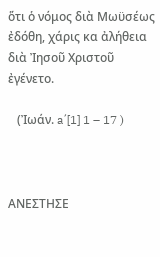ὅτι ὁ νόμος διὰ Μωϋσέως ἐδόθη, χάρις κα ἀλήθεια διὰ Ἰησοῦ Χριστοῦ ἐγένετο.

   (Ἰωάν. a΄[1] 1 – 17 )



ΑΝΕΣΤΗΣΕ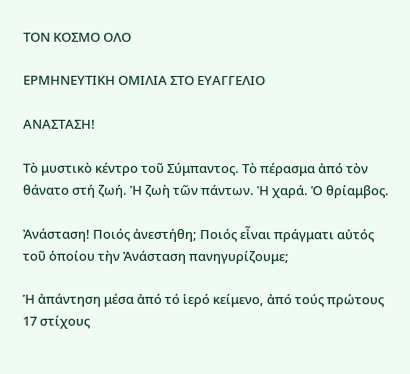ΤΟΝ ΚΟΣΜΟ ΟΛΟ

ΕΡΜΗΝΕΥΤΙΚΗ ΟΜΙΛΙΑ ΣΤΟ ΕΥΑΓΓΕΛΙΟ

ΑΝΑΣΤΑΣΗ!

Τὸ μυστικὸ κέντρο τοῦ Σύμπαντος. Τὸ πέρασμα ἀπό τὸν θάνατο στή ζωή. Ἡ ζωὴ τῶν πάντων. Ἡ χαρά. Ὁ θρίαμβος.

Ἀνάσταση! Ποιός ἀνεστήθη; Ποιός εἶναι πράγματι αὐτός τοῦ ὁποίου τὴν Ἀνάσταση πανηγυρίζουμε;

Ἡ ἀπάντηση μέσα ἀπό τό ἱερό κείμενο, ἀπό τούς πρώτους 17 στίχους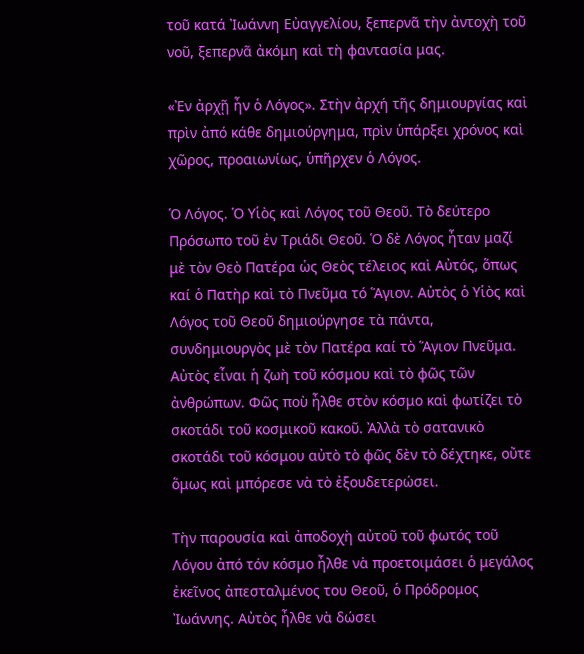τοῦ κατά Ἰωάννη Εὐαγγελίου, ξεπερνᾶ τὴν ἀντοχὴ τοῦ νοῦ, ξεπερνᾶ ἀκόμη καὶ τὴ φαντασία μας.

«Ἐν ἀρχῇ ἦν ὁ Λόγος». Στὴν ἀρχή τῆς δημιουργίας καὶ πρὶν ἀπό κάθε δημιούργημα, πρὶν ὑπάρξει χρόνος καὶ χῶρος, προαιωνίως, ὑπῆρχεν ὁ Λόγος.

Ὁ Λόγος. Ὁ Υἱὸς καὶ Λόγος τοῦ Θεοῦ. Τὸ δεύτερο Πρόσωπο τοῦ ἐν Τριάδι Θεοῦ. Ὁ δὲ Λόγος ἦταν μαζί μὲ τὸν Θεὸ Πατέρα ὡς Θεὸς τέλειος καὶ Αὐτός, ὅπως καί ὁ Πατὴρ καὶ τὸ Πνεῦμα τό Ἅγιον. Αὐτὸς ὁ Υἱὸς καὶ Λόγος τοῦ Θεοῦ δημιούργησε τὰ πάντα, συνδημιουργὸς μὲ τὸν Πατέρα καί τὸ Ἅγιον Πνεῦμα. Αὐτὸς εἶναι ἡ ζωὴ τοῦ κόσμου καὶ τὸ φῶς τῶν ἀνθρώπων. Φῶς ποὺ ἦλθε στὸν κόσμο καὶ φωτίζει τὸ σκοτάδι τοῦ κοσμικοῦ κακοῦ. Ἀλλὰ τὸ σατανικὸ σκοτάδι τοῦ κόσμου αὐτὸ τὸ φῶς δὲν τὸ δέχτηκε, οὔτε ὅμως καὶ μπόρεσε νὰ τὸ ἐξουδετερώσει.

Τὴν παρουσία καὶ ἀποδοχὴ αὐτοῦ τοῦ φωτός τοῦ Λόγου ἀπό τόν κόσμο ἦλθε νὰ προετοιμάσει ὁ μεγάλος ἐκεῖνος ἀπεσταλμένος του Θεοῦ, ὁ Πρόδρομος Ἰωάννης. Αὐτὸς ἦλθε νὰ δώσει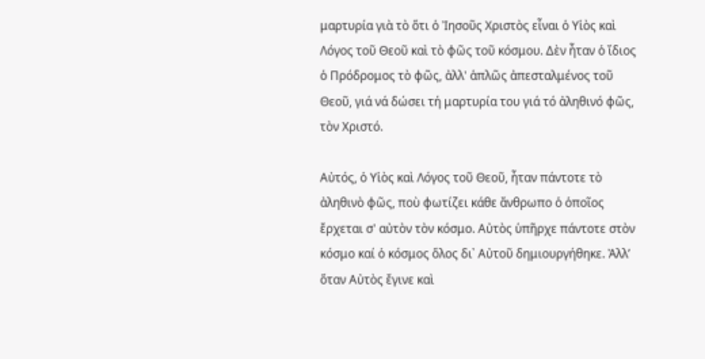μαρτυρία γιὰ τὸ ὅτι ὁ Ἰησοῦς Χριστὸς εἶναι ὁ Υἱὸς καὶ Λόγος τοῦ Θεοῦ καὶ τὸ φῶς τοῦ κόσμου. Δὲν ἦταν ὁ ἴδιος ὁ Πρόδρομος τὸ φῶς, ἀλλ' ἁπλῶς ἀπεσταλμένος τοῦ Θεοῦ, γιά νά δώσει τή μαρτυρία του γιά τό ἀληθινό φῶς, τὸν Χριστό.

Αὐτός, ὁ Υἱὸς καὶ Λόγος τοῦ Θεοῦ, ἦταν πάντοτε τὸ ἀληθινὸ φῶς, ποὺ φωτίζει κάθε ἄνθρωπο ὁ ὁποῖος ἔρχεται σ' αὐτὸν τὸν κόσμο. Αὐτὸς ὑπῆρχε πάντοτε στὸν κόσμο καί ὁ κόσμος ὅλος δι᾿ Αὐτοῦ δημιουργήθηκε. Ἀλλ’ ὅταν Αὐτὸς ἔγινε καὶ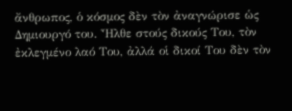ἄνθρωπος, ὁ κόσμος δὲν τὸν ἀναγνώρισε ὡς Δημιουργό του. Ἦλθε στούς δικούς Του, τὸν ἐκλεγμένο λαό Του, ἀλλά οἱ δικοί Του δὲν τὸν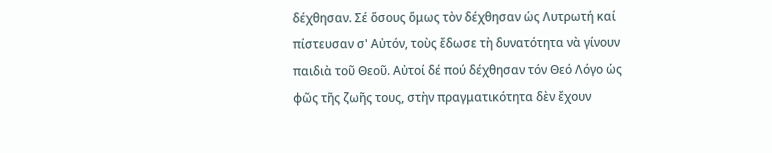δέχθησαν. Σέ ὅσους ὅμως τὸν δέχθησαν ὡς Λυτρωτή καί πίστευσαν σ' Αὐτόν, τοὺς ἔδωσε τὴ δυνατότητα νὰ γίνουν παιδιὰ τοῦ Θεοῦ. Αὐτοί δέ πού δέχθησαν τόν Θεό Λόγο ὡς φῶς τῆς ζωῆς τους, στὴν πραγματικότητα δὲν ἔχουν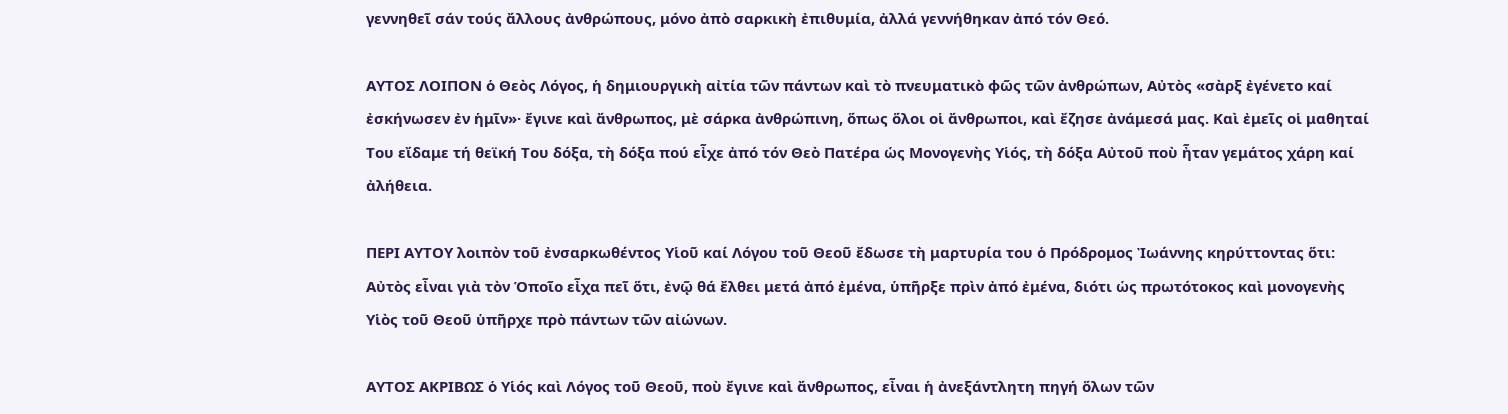γεννηθεῖ σάν τούς ἄλλους ἀνθρώπους, μόνο ἀπὸ σαρκικὴ ἐπιθυμία, ἀλλά γεννήθηκαν ἀπό τόν Θεό.

ΑΥΤΟΣ ΛΟΙΠΟΝ ὁ Θεὸς Λόγος, ἡ δημιουργικὴ αἰτία τῶν πάντων καὶ τὸ πνευματικὸ φῶς τῶν ἀνθρώπων, Αὐτὸς «σὰρξ ἐγένετο καί ἐσκήνωσεν ἐν ἡμῖν»· ἔγινε καὶ ἄνθρωπος, μὲ σάρκα ἀνθρώπινη, ὅπως ὅλοι οἱ ἄνθρωποι, καὶ ἔζησε ἀνάμεσά μας. Καὶ ἐμεῖς οἱ μαθηταί Του εἴδαμε τή θεϊκή Του δόξα, τὴ δόξα πού εἶχε ἀπό τόν Θεὸ Πατέρα ὡς Μονογενὴς Υἱός, τὴ δόξα Αὐτοῦ ποὺ ἦταν γεμάτος χάρη καί ἀλήθεια.

ΠΕΡΙ ΑΥΤΟΥ λοιπὸν τοῦ ἐνσαρκωθέντος Υἱοῦ καί Λόγου τοῦ Θεοῦ ἔδωσε τὴ μαρτυρία του ὁ Πρόδρομος Ἰωάννης κηρύττοντας ὅτι: Αὐτὸς εἶναι γιὰ τὸν Ὁποῖο εἶχα πεῖ ὅτι, ἐνῷ θά ἔλθει μετά ἀπό ἐμένα, ὑπῆρξε πρὶν ἀπό ἐμένα, διότι ὡς πρωτότοκος καὶ μονογενὴς Υἱὸς τοῦ Θεοῦ ὑπῆρχε πρὸ πάντων τῶν αἰώνων.

ΑΥΤΟΣ ΑΚΡΙΒΩΣ ὁ Υἱός καὶ Λόγος τοῦ Θεοῦ, ποὺ ἔγινε καὶ ἄνθρωπος, εἶναι ἡ ἀνεξάντλητη πηγή ὅλων τῶν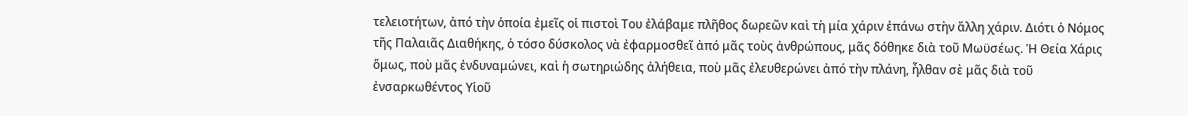τελειοτήτων, ἀπό τὴν ὁποία ἐμεῖς οἱ πιστοὶ Του ἐλάβαμε πλῆθος δωρεῶν καὶ τὴ μία χάριν ἐπάνω στὴν ἄλλη χάριν. Διότι ὁ Νόμος τῆς Παλαιᾶς Διαθήκης, ὁ τόσο δύσκολος νὰ ἐφαρμοσθεῖ ἀπό μᾶς τοὺς ἀνθρώπους, μᾶς δόθηκε διὰ τοῦ Μωϋσέως. Ἡ Θεία Χάρις ὅμως, ποὺ μᾶς ἐνδυναμώνει, καὶ ἡ σωτηριώδης ἀλήθεια, ποὺ μᾶς ἐλευθερώνει ἀπό τὴν πλάνη, ἦλθαν σὲ μᾶς διὰ τοῦ ἐνσαρκωθέντος Υἱοῦ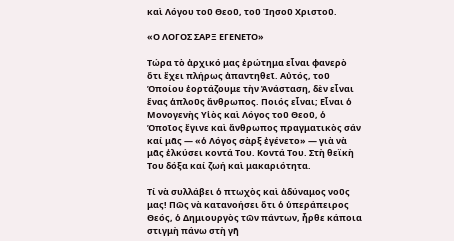καὶ Λόγου τοῦ Θεοῦ, τοῦ Ίησοῦ Χριστοῦ.

«Ο ΛΟΓΟΣ ΣΑΡΞ ΕΓΕΝΕΤΟ»

Τώρα τὸ ἀρχικό μας ἐρώτημα εἶναι φανερὸ ὅτι ἔχει πλήρως ἀπαντηθεῖ. Αὐτός, τοῦ Ὁποίου ἑορτάζουμε τὴν Ἀνάσταση, δὲν εἶναι ἕνας ἁπλοῦς ἄνθρωπος. Ποιός εἶναι; Εἶναι ὁ Μονογενὴς Υἱὸς καὶ Λόγος τοῦ Θεοῦ, ὁ Ὁποῖος ἔγινε καὶ ἄνθρωπος πραγματικὸς σάν καί μᾶς — «ὁ Λόγος σὰρξ ἐγένετο» — γιὰ νὰ μᾶς ἑλκύσει κοντά Του. Κοντά Του. Στὴ θεϊκὴ Του δόξα καί ζωή καὶ μακαριότητα.

Τί νὰ συλλάβει ὁ πτωχὸς καὶ ἀδύναμος νοῦς μας! Πῶς νὰ κατανοήσει ὅτι ὁ ὑπεράπειρος Θεός, ὁ Δημιουργὸς τῶν πάντων, ἦρθε κάποια στιγμὴ πάνω στὴ γῆ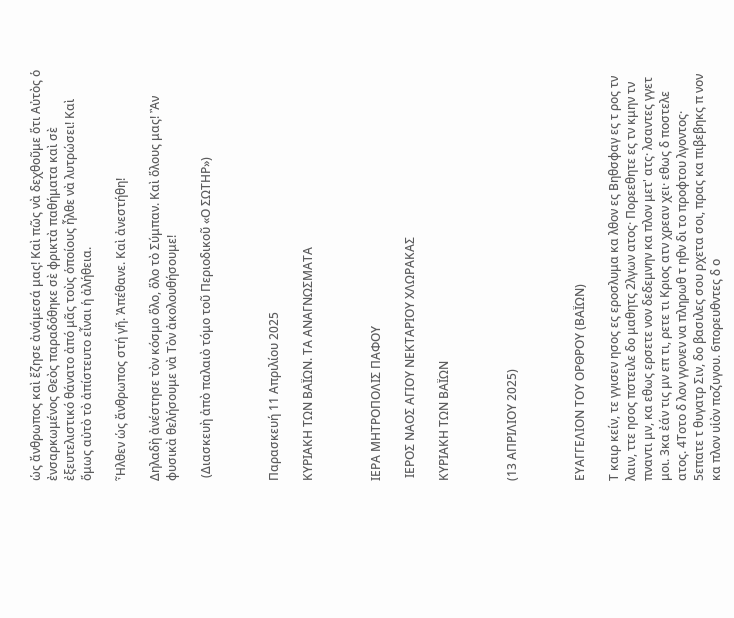ὡς ἄνθρωπος καὶ ἔζησε ἀνάμεσά μας! Καὶ πῶς νὰ δεχθοῦμε ὅτι Αὐτὸς ὁ ἐνσαρκωμένος Θεὸς παραδόθηκε σὲ φρικτὰ παθήματα καὶ σὲ ἐξευτελιστικό θάνατο ἀπό μᾶς τοὺς ὁποίους ἦλθε νὰ λυτρώσει! Καὶ ὅμως αὐτὸ τὸ ἀπίστευτο εἶναι ἡ ἀλήθεια.

Ἦλθεν ὡς ἄνθρωπος στή γῆ. Ἀπέθανε. Καὶ ἀνεστήθη!

Δηλαδὴ ἀνέστησε τὸν κόσμο ὅλο, ὅλο τὸ Σύμπαν. Καὶ ὅλους μας! Ἂν φυσικὰ θελήσουμε νὰ Τὸν ἀκολουθήσουμε!

 (Διασκευὴ ἀπὸ παλαιὸ τόμο τοῦ Περιοδικοῦ «Ο ΣΩΤΗΡ»)



Παρασκευή 11 Απριλίου 2025

ΚΥΡΙΑΚΗ ΤΩΝ ΒΑΪΩΝ. ΤΑ ΑΝΑΓΝΩΣΜΑΤΑ



ΙΕΡΑ ΜΗΤΡΟΠΟΛΙΣ ΠΑΦΟΥ

 ΙΕΡΟΣ ΝΑΟΣ ΑΓΙΟΥ ΝΕΚΤΑΡΙΟΥ ΧΛΩΡΑΚΑΣ

ΚΥΡΙΑΚΗ ΤΩΝ ΒΑΪΩΝ



(13 ΑΠΡΙΛΙΟΥ 2025)



ΕΥΑΓΓΕΛΙΟΝ ΤΟΥ ΟΡΘΡΟΥ (ΒΑΪΩΝ)

Τ καιρ κείν, τε γγισεν ησος ες εροσλυμα κα λθον ες Βηθσφαγ ες τ ρος τν λαιν, ττε ησος πστειλε δο μαθητς 2λγων ατος· Πορεεθητε ες τν κμην τν πναντι μν, κα εθως ερσετε νον δεδεμνην κα πλον μετ' ατς· λσαντες γγετ μοι. 3κα ἐάν τις μν επ τι, ρετε τι Κριος ατν χρεαν χει· εθως δ ποστελε ατος. 4Τοτο δ λον γγονεν να πληρωθ τ ηθν δι το προφτου λγοντος· 5επατε τ θυγατρ Σιν, δο βασιλες σου ρχετα σοι, πρας κα πιβεβηκς π νον κα πλον υἱὸν ποζυγου. 6πορευθντες δ ο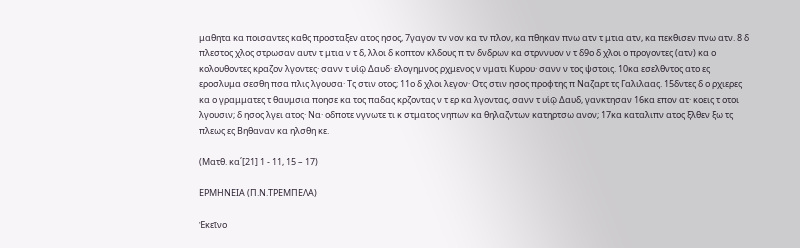μαθητα κα ποισαντες καθς προσταξεν ατος ησος, 7γαγον τν νον κα τν πλον, κα πθηκαν πνω ατν τ μτια ατν, κα πεκθισεν πνω ατν. 8 δ πλεστος χλος στρωσαν αυτν τ μτια ν τ δ, λλοι δ κοπτον κλδους π τν δνδρων κα στρννυον ν τ δ9ο δ χλοι ο προγοντες (ατν) κα ο κολουθοντες κραζον λγοντες· σανν τ υἱῷ Δαυδ· ελογημνος ρχμενος ν νματι Κυρου· σανν ν τος ψστοις. 10κα εσελθντος ατο ες εροσλυμα σεσθη πσα πλις λγουσα· Τς στιν οτος; 11ο δ χλοι λεγον· Οτς στιν ησος προφτης π Ναζαρτ τς Γαλιλαας. 15δντες δ ο ρχιερες κα ο γραμματες τ θαυμσια ποησε κα τος παδας κρζοντας ν τ ερ κα λγοντας, σανν τ υἱῷ Δαυδ, γανκτησαν 16κα επον ατ· κοεις τ οτοι λγουσιν; δ ησος λγει ατος· Να· οδποτε νγνωτε τι κ στματος νηπων κα θηλαζντων κατηρτσω ανον; 17κα καταλιπν ατος ξλθεν ξω τς πλεως ες Βηθαναν κα ηλσθη κε.

(Ματθ. κα΄[21] 1 - 11, 15 – 17)

ΕΡΜΗΝΕΙΑ (Π.Ν.ΤΡΕΜΠΕΛΑ)

Ἐκεῖνο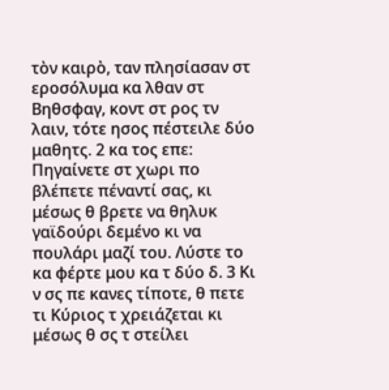τὸν καιρὸ, ταν πλησίασαν στ εροσόλυμα κα λθαν στ Βηθσφαγ, κοντ στ ρος τν λαιν, τότε ησος πέστειλε δύο μαθητς. 2 κα τος επε: Πηγαίνετε στ χωρι πο βλέπετε πέναντί σας, κι μέσως θ βρετε να θηλυκ γαϊδούρι δεμένο κι να πουλάρι μαζί του. Λύστε το κα φέρτε μου κα τ δύο δ. 3 Κι ν σς πε κανες τίποτε, θ πετε τι Κύριος τ χρειάζεται κι μέσως θ σς τ στείλει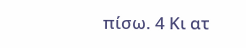πίσω. 4 Κι ατ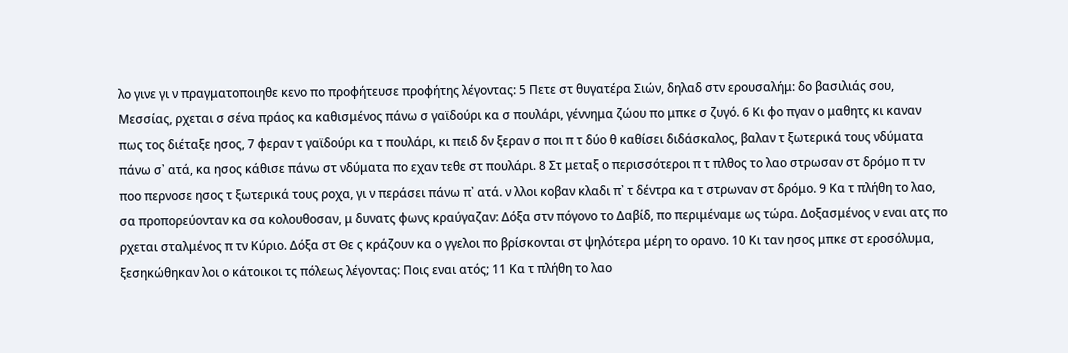λο γινε γι ν πραγματοποιηθε κενο πο προφήτευσε προφήτης λέγοντας: 5 Πετε στ θυγατέρα Σιών, δηλαδ στν ερουσαλήμ: δο βασιλιάς σου, Μεσσίας, ρχεται σ σένα πράος κα καθισμένος πάνω σ γαϊδούρι κα σ πουλάρι, γέννημα ζώου πο μπκε σ ζυγό. 6 Κι φο πγαν ο μαθητς κι καναν πως τος διέταξε ησος, 7 φεραν τ γαϊδούρι κα τ πουλάρι, κι πειδ δν ξεραν σ ποι π τ δύο θ καθίσει διδάσκαλος, βαλαν τ ξωτερικά τους νδύματα πάνω σ᾿ ατά, κα ησος κάθισε πάνω στ νδύματα πο εχαν τεθε στ πουλάρι. 8 Στ μεταξ ο περισσότεροι π τ πλθος το λαο στρωσαν στ δρόμο π τν ποο περνοσε ησος τ ξωτερικά τους ροχα, γι ν περάσει πάνω π᾿ ατά. ν λλοι κοβαν κλαδι π᾿ τ δέντρα κα τ στρωναν στ δρόμο. 9 Κα τ πλήθη το λαο, σα προπορεύονταν κα σα κολουθοσαν, μ δυνατς φωνς κραύγαζαν: Δόξα στν πόγονο το Δαβίδ, πο περιμέναμε ως τώρα. Δοξασμένος ν εναι ατς πο ρχεται σταλμένος π τν Κύριο. Δόξα στ Θε ς κράζουν κα ο γγελοι πο βρίσκονται στ ψηλότερα μέρη το ορανο. 10 Κι ταν ησος μπκε στ εροσόλυμα, ξεσηκώθηκαν λοι ο κάτοικοι τς πόλεως λέγοντας: Ποις εναι ατός; 11 Κα τ πλήθη το λαο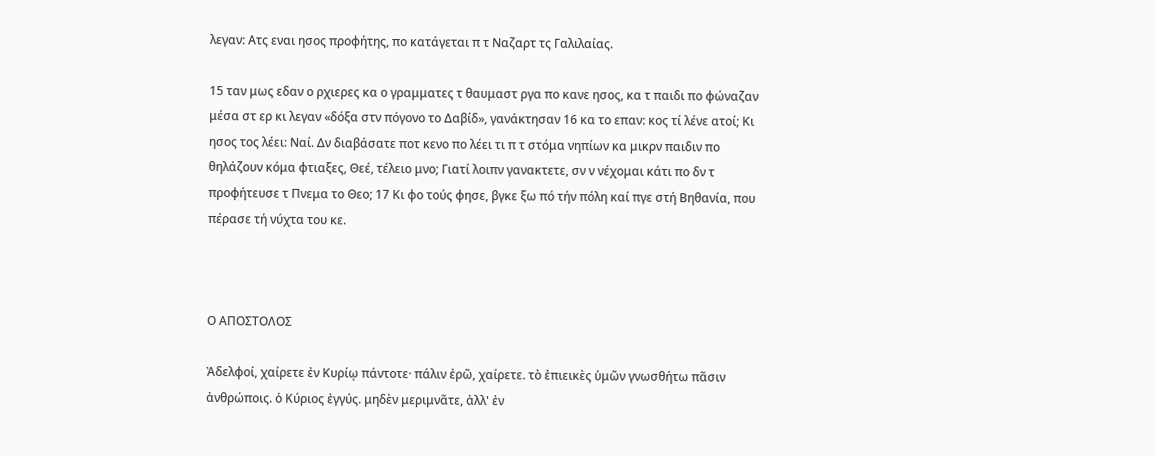λεγαν: Ατς εναι ησος προφήτης, πο κατάγεται π τ Ναζαρτ τς Γαλιλαίας.

15 ταν μως εδαν ο ρχιερες κα ο γραμματες τ θαυμαστ ργα πο κανε ησος, κα τ παιδι πο φώναζαν μέσα στ ερ κι λεγαν «δόξα στν πόγονο το Δαβίδ», γανάκτησαν 16 κα το επαν: κος τί λένε ατοί; Κι ησος τος λέει: Ναί. Δν διαβάσατε ποτ κενο πο λέει τι π τ στόμα νηπίων κα μικρν παιδιν πο θηλάζουν κόμα φτιαξες, Θεέ, τέλειο μνο; Γιατί λοιπν γανακτετε, σν ν νέχομαι κάτι πο δν τ προφήτευσε τ Πνεμα το Θεο; 17 Κι φο τούς φησε, βγκε ξω πό τήν πόλη καί πγε στή Βηθανία, που πέρασε τή νύχτα του κε.



Ο ΑΠΟΣΤΟΛΟΣ

Ἀδελφοί, χαίρετε ἐν Κυρίῳ πάντοτε· πάλιν ἐρῶ, χαίρετε. τὸ ἐπιεικὲς ὑμῶν γνωσθήτω πᾶσιν ἀνθρώποις. ὁ Κύριος ἐγγύς. μηδὲν μεριμνᾶτε, ἀλλ' ἐν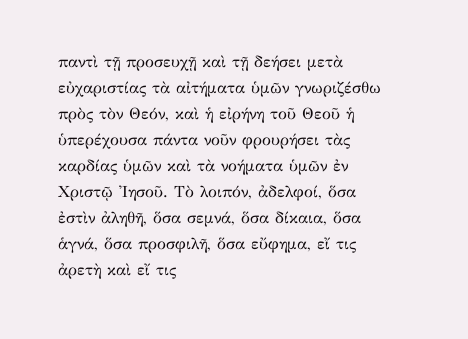παντὶ τῇ προσευχῇ καὶ τῇ δεήσει μετὰ εὐχαριστίας τὰ αἰτήματα ὑμῶν γνωριζέσθω πρὸς τὸν Θεόν, καὶ ἡ εἰρήνη τοῦ Θεοῦ ἡ ὑπερέχουσα πάντα νοῦν φρουρήσει τὰς καρδίας ὑμῶν καὶ τὰ νοήματα ὑμῶν ἐν Χριστῷ Ἰησοῦ. Τὸ λοιπόν, ἀδελφοί, ὅσα ἐστὶν ἀληθῆ, ὅσα σεμνά, ὅσα δίκαια, ὅσα ἁγνά, ὅσα προσφιλῆ, ὅσα εὔφημα, εἴ τις ἀρετὴ καὶ εἴ τις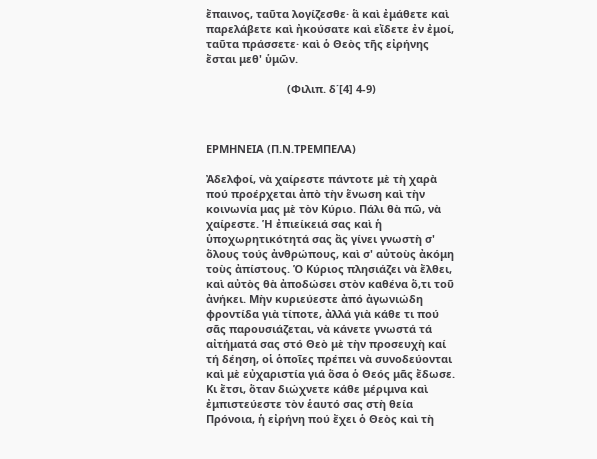ἔπαινος, ταῦτα λογίζεσθε· ἃ καὶ ἐμάθετε καὶ παρελάβετε καὶ ἠκούσατε καὶ εἴδετε ἐν ἐμοί, ταῦτα πράσσετε· καὶ ὁ Θεὸς τῆς εἰρήνης ἔσται μεθ' ὑμῶν.

                           (Φιλιπ. δ΄[4] 4-9)



ΕΡΜΗΝΕΙΑ (Π.Ν.ΤΡΕΜΠΕΛΑ)

Ἀδελφοί, νὰ χαίρεστε πάντοτε μὲ τὴ χαρὰ πού προέρχεται ἀπὸ τὴν ἕνωση καὶ τὴν κοινωνία μας μὲ τὸν Κύριο. Πάλι θὰ πῶ, νὰ χαίρεστε. Ἡ ἐπιείκειά σας καὶ ἡ ὑποχωρητικότητά σας ἂς γίνει γνωστὴ σ' ὅλους τούς ἀνθρώπους, καὶ σ' αὐτοὺς ἀκόμη τοὺς ἀπίστους. Ὁ Κύριος πλησιάζει νὰ ἔλθει, καὶ αὐτὸς θὰ ἀποδώσει στὸν καθένα ὅ,τι τοῦ ἀνήκει. Μὴν κυριεύεστε ἀπό ἀγωνιώδη φροντίδα γιὰ τίποτε, ἀλλά γιὰ κάθε τι πού σᾶς παρουσιάζεται, νὰ κάνετε γνωστά τά αἰτήματά σας στό Θεὸ μὲ τὴν προσευχὴ καί τή δέηση, οἱ ὁποῖες πρέπει νὰ συνοδεύονται καὶ μὲ εὐχαριστία γιά ὅσα ὁ Θεός μᾶς ἔδωσε. Κι ἔτσι, ὅταν διώχνετε κάθε μέριμνα καὶ ἐμπιστεύεστε τὸν ἑαυτό σας στὴ θεία Πρόνοια, ἡ εἰρήνη πού ἔχει ὁ Θεὸς καὶ τὴ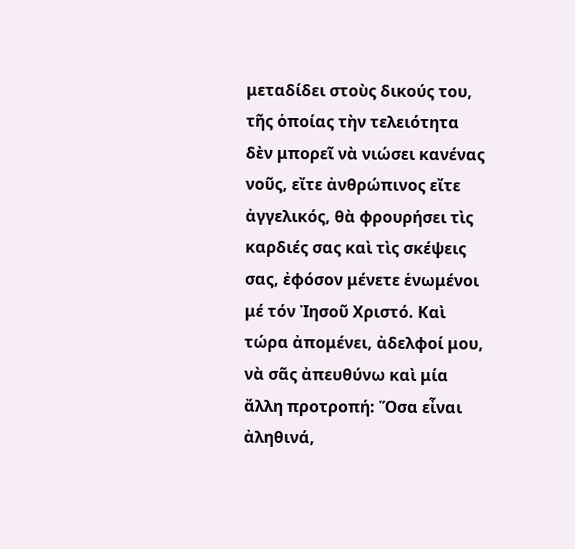μεταδίδει στοὺς δικούς του, τῆς ὁποίας τὴν τελειότητα δὲν μπορεῖ νὰ νιώσει κανένας νοῦς, εἴτε ἀνθρώπινος εἴτε ἀγγελικός, θὰ φρουρήσει τὶς καρδιές σας καὶ τὶς σκέψεις σας, ἐφόσον μένετε ἑνωμένοι μέ τόν Ἰησοῦ Χριστό. Καὶ τώρα ἀπομένει, ἀδελφοί μου, νὰ σᾶς ἀπευθύνω καὶ μία ἄλλη προτροπή: Ὅσα εἶναι ἀληθινά,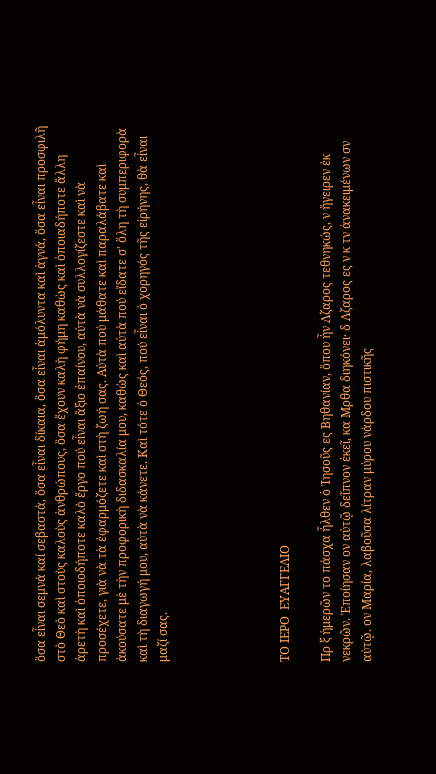ὅσα εἶναι σεμνά καί σεβαστά, ὅσα εἶναι δίκαια, ὅσα εἶναι ἀμόλυντα καὶ ἁγνά, ὅσα εἶναι προσφιλῆ στὸ Θεὸ καὶ στοὺς καλοὺς ἀνθρώπους, ὅσα ἔχουν καλὴ φήμη καθὼς καὶ ὁποιαδήποτε ἄλλη ἀρετὴ καὶ ὁποιοδήποτε καλὸ ἔργο πού εἶναι ἄξιο ἐπαίνου, αὐτὰ νὰ συλλογίζεστε καὶ νὰ προσέχετε, γιὰ νὰ τὰ ἐφαρμόζετε καὶ στὴ ζωή σας. Αὐτὰ πού μάθατε καὶ παραλάβατε καὶ ἀκούσατε μὲ τὴν προφορικὴ διδασκαλία μου, καθὼς καὶ αὐτὰ πού εἴδατε σ' ὅλη τὴ συμπεριφορὰ καὶ τὴ διαγωγή μου, αὐτὰ νὰ κάνετε. Καὶ τότε ὁ Θεός, πού εἶναι ὁ χορηγός τῆς εἰρήνης, θὰ εἶναι μαζί σας.





ΤΟ ΙΕΡΟ  ΕΥΑΓΓΕΛΙΟ

Πρ ξ ἡμερῶν το πάσχα ἦλθεν ὁ Ἰησοῦς ες Βηθανίαν, ὅπου ἦν Λζαρος τεθνηκώς, ν ἤγειρεν ἐκ νεκρῶν. Ἐποίησαν ον αὐτῷ δεῖπνον ἐκεῖ, κα Μρθα διηκόνει· δ Λζαρος ες ν κ τν ἀνακειμένων σν αὐτῷ. ον Μαρία, λαβοῦσα λίτραν μύρου νάρδου πιστικῆς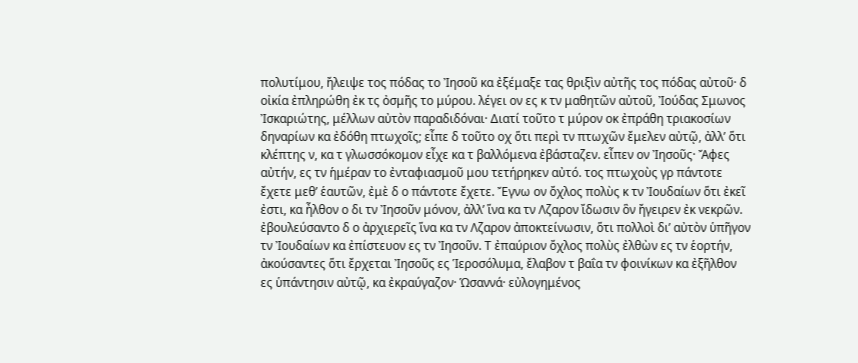πολυτίμου, ἤλειψε τος πόδας το Ἰησοῦ κα ἐξέμαξε τας θριξὶν αὐτῆς τος πόδας αὐτοῦ· δ οἰκία ἐπληρώθη ἐκ τς ὀσμῆς το μύρου. λέγει ον ες κ τν μαθητῶν αὐτοῦ, Ἰούδας Σμωνος Ἰσκαριώτης, μέλλων αὐτὸν παραδιδόναι· Διατί τοῦτο τ μύρον οκ ἐπράθη τριακοσίων δηναρίων κα ἐδόθη πτωχοῖς; εἶπε δ τοῦτο οχ ὅτι περὶ τν πτωχῶν ἔμελεν αὐτῷ, ἀλλ’ ὅτι κλέπτης ν, κα τ γλωσσόκομον εἶχε κα τ βαλλόμενα ἐβάσταζεν. εἶπεν ον Ἰησοῦς· Ἄφες αὐτήν, ες τν ἡμέραν το ἐνταφιασμοῦ μου τετήρηκεν αὐτό. τος πτωχοὺς γρ πάντοτε ἔχετε μεθ’ ἑαυτῶν, ἐμὲ δ ο πάντοτε ἔχετε. Ἔγνω ον ὄχλος πολὺς κ τν Ἰουδαίων ὅτι ἐκεῖ ἐστι, κα ἦλθον ο δι τν Ἰησοῦν μόνον, ἀλλ’ ἵνα κα τν Λζαρον ἴδωσιν ὃν ἤγειρεν ἐκ νεκρῶν. ἐβουλεύσαντο δ ο ἀρχιερεῖς ἵνα κα τν Λζαρον ἀποκτείνωσιν, ὅτι πολλοὶ δι’ αὐτὸν ὑπῆγον τν Ἰουδαίων κα ἐπίστευον ες τν Ἰησοῦν. Τ ἐπαύριον ὄχλος πολὺς ἐλθὼν ες τν ἑορτήν, ἀκούσαντες ὅτι ἔρχεται Ἰησοῦς ες Ἱεροσόλυμα, ἔλαβον τ βαΐα τν φοινίκων κα ἐξῆλθον ες ὑπάντησιν αὐτῷ, κα ἐκραύγαζον· Ὡσαννά· εὐλογημένος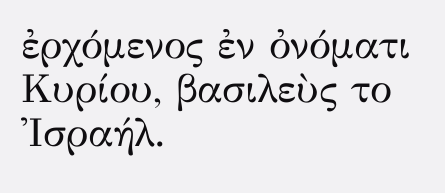ἐρχόμενος ἐν ὀνόματι Κυρίου, βασιλεὺς το Ἰσραήλ.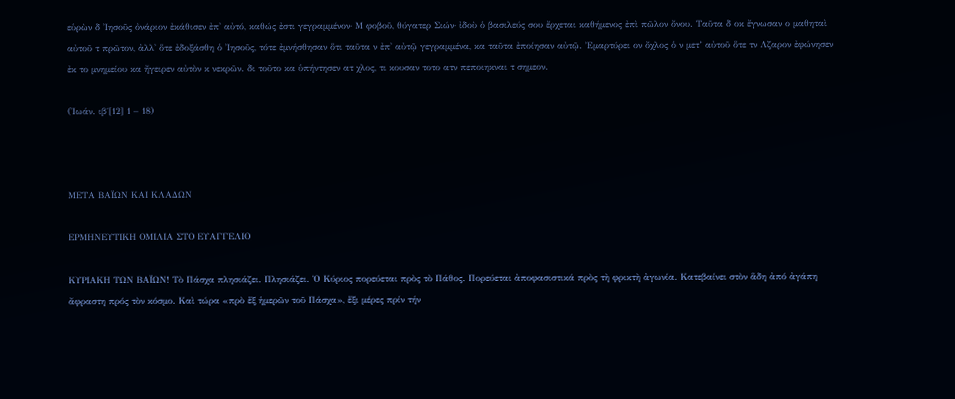εὑρὼν δ Ἰησοῦς ὀνάριον ἐκάθισεν ἐπ' αὐτό, καθώς ἐστι γεγραμμένον· Μ φοβοῦ, θύγατερ Σιών· ἰδοὺ ὁ βασιλεύς σου ἔρχεται καθήμενος ἐπὶ πῶλον ὄνου. Ταῦτα δ οκ ἔγνωσαν ο μαθηταὶ αὐτοῦ τ πρῶτον, ἀλλ' ὅτε ἐδοξάσθη ὁ Ἰησοῦς, τότε ἐμνήσθησαν ὅτι ταῦτα ν ἐπ' αὐτῷ γεγραμμένα, κα ταῦτα ἐποίησαν αὐτῷ. Ἐμαρτύρει ον ὄχλος ὁ ν μετ’ αὐτοῦ ὅτε τν Λζαρον ἐφώνησεν ἐκ το μνημείου κα ἤγειρεν αὐτὸν κ νεκρῶν. δι τοῦτο κα ὑπήντησεν ατ χλος, τι κουσαν τοτο ατν πεποιηκναι τ σημεον.

(Ἰωάν. ιβ΄[12] 1 – 18)



ΜΕΤΑ ΒΑΪΩΝ ΚΑΙ ΚΛΑΔΩΝ

ΕΡΜΗΝΕΥΤΙΚΗ ΟΜΙΛΙΑ ΣΤΟ ΕΥΑΓΓΕΛΙΟ

ΚΥΡΙΑΚΗ ΤΩΝ ΒΑΪΩΝ! Τὸ Πάσχα πλησιάζει. Πλησιάζει. Ὁ Κύριος πορεύεται πρὸς τὸ Πάθος. Πορεύεται ἀποφασιστικά πρὸς τὴ φρικτὴ ἀγωνία. Κατεβαίνει στὸν ἅδη ἀπό ἀγάπη ἄφραστη πρός τὸν κόσμο. Καὶ τώρα «πρὸ ἕξ ἡμερῶν τοῦ Πάσχα», ἕξι μέρες πρίν τήν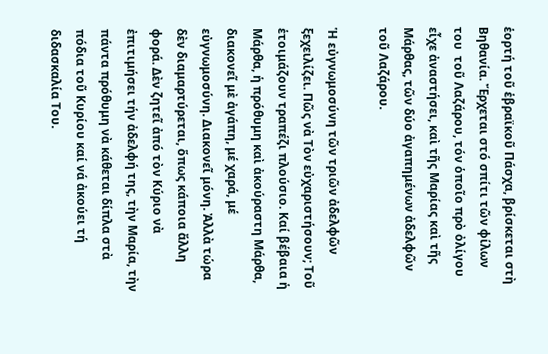ἑορτή τοῦ ἑβραϊκοῦ Πάσχα, βρίσκεται στὴ Βηθανία. Ἔρχεται στό σπίτι τῶν φίλων του  τοῦ Λαζάρου, τόν ὁποῖο πρὸ ὀλίγου εἶχε ἀναστήσει, καὶ τῆς Μαρίας καὶ τῆς Μάρθας, τῶν δύο ἀγαπημένων ἀδελφῶν τοῦ Λαζάρου.

Ἡ εὐγνωμοσύνη τῶν τριῶν ἀδελφῶν ξεχειλίζει. Πῶς νὰ Τὸν εὐχαριστήσουν; Τοῦ ἑτοιμάζουν τραπέζι πλούσιο. Καί βέβαια ἡ Μάρθα, ἡ πρόθυμη καὶ ἀκούραστη Μάρθα, διακονεῖ μὲ ἀγάπη, μέ χαρά, μέ εὐγνωμοσύνη. Διακονεῖ μόνη. Ἀλλὰ τώρα δὲν διαμαρτύρεται, ὅπως κάποια ἄλλη φορά. Δὲν ζητεῖ ἀπό τὸν Κύριο νὰ ἐπιτιμήσει τήν ἀδελφή της, τὴν Μαρία, τὴν πάντα πρόθυμη νὰ κάθεται δίπλα στὰ πόδια τοῦ Κυρίου καί νά ἀκούει τή διδασκαλία Του.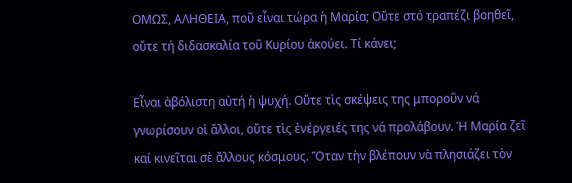ΟΜΩΣ, ΑΛΗΘΕΙΑ, ποῦ εἶναι τώρα ἡ Μαρία; Οὔτε στό τραπέζι βοηθεῖ, οὔτε τή διδασκαλία τοῦ Κυρίου ἀκούει. Τί κάνει;

Εἶναι ἀβόλιστη αὐτή ἡ ψυχή. Οὔτε τὶς σκέψεις της μποροῦν νά γνωρίσουν οἱ ἄλλοι, οὔτε τὶς ἐνέργειές της νά προλάβουν. Ἡ Μαρία ζεῖ καί κινεῖται σὲ ἄλλους κόσμους. Ὅταν τὴν βλέπουν νὰ πλησιάζει τὸν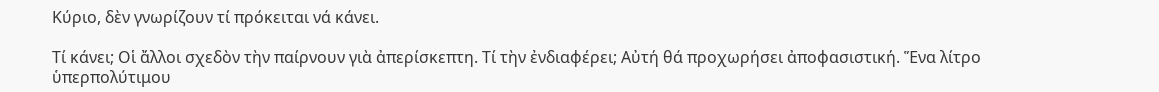Κύριο, δὲν γνωρίζουν τί πρόκειται νά κάνει.

Τί κάνει; Οἱ ἄλλοι σχεδὸν τὴν παίρνουν γιὰ ἀπερίσκεπτη. Τί τὴν ἐνδιαφέρει; Αὐτή θά προχωρήσει ἀποφασιστική. Ἕνα λίτρο ὑπερπολύτιμου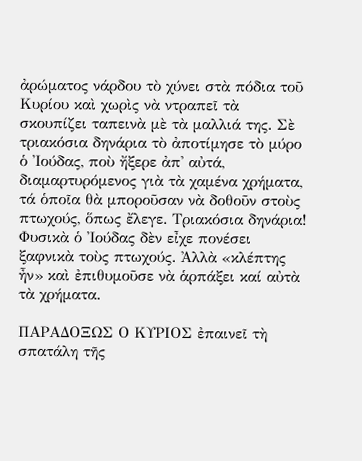ἀρώματος νάρδου τὸ χύνει στὰ πόδια τοῦ Κυρίου καὶ χωρὶς νὰ ντραπεῖ τὰ σκουπίζει ταπεινὰ μὲ τὰ μαλλιά της. Σὲ τριακόσια δηνάρια τὸ ἀποτίμησε τὸ μύρο ὁ Ἰούδας, ποὺ ἤξερε ἀπ' αὐτά, διαμαρτυρόμενος γιὰ τὰ χαμένα χρήματα, τά ὁποῖα θὰ μποροῦσαν νὰ δοθοῦν στοὺς πτωχούς, ὅπως ἔλεγε. Τριακόσια δηνάρια! Φυσικὰ ὁ Ἰούδας δὲν εἶχε πονέσει ξαφνικὰ τοὺς πτωχούς. Ἀλλὰ «κλέπτης ἦν» καὶ ἐπιθυμοῦσε νὰ ἁρπάξει καί αὐτὰ τὰ χρήματα.

ΠΑΡΑΔΟΞΩΣ Ο ΚΥΡΙΟΣ ἐπαινεῖ τὴ σπατάλη τῆς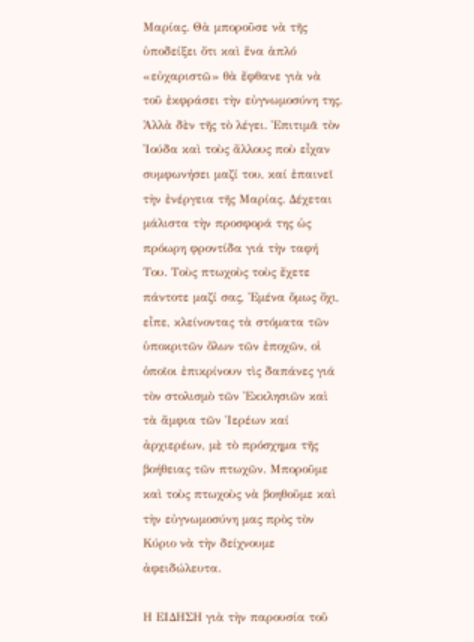Μαρίας. Θὰ μποροῦσε νὰ τῆς ὑποδείξει ὄτι καὶ ἕνα ἁπλό «εὐχαριστῶ» θὰ ἔφθανε γιὰ νὰ τοῦ ἐκφράσει τὴν εὐγνωμοσύνη της. Ἀλλὰ δὲν τῆς τὸ λέγει. Ἐπιτιμᾶ τὸν Ἰούδα καὶ τοὺς ἄλλους ποὺ εἶχαν συμφωνήσει μαζί του, καί ἐπαινεῖ τὴν ἐνέργεια τῆς Μαρίας. Δέχεται μάλιστα τὴν προσφορά της ὡς πρόωρη φροντίδα γιά τὴν ταφή Του. Τοὺς πτωχοὺς τοὺς ἔχετε πάντοτε μαζί σας, Ἐμένα ὅμως ὄχι, εἶπε, κλείνοντας τὰ στόματα τῶν ὑποκριτῶν ὅλων τῶν ἐποχῶν, οἱ ὁποῖοι ἐπικρίνουν τὶς δαπάνες γιά τὸν στολισμὸ τῶν Ἐκκλησιῶν καὶ τὰ ἄμφια τῶν Ἱερέων καί ἀρχιερέων, μὲ τὸ πρόσχημα τῆς βοήθειας τῶν πτωχῶν. Μποροῦμε καὶ τοὺς πτωχοὺς νὰ βοηθοῦμε καὶ τὴν εὐγνωμοσύνη μας πρὸς τὸν Κύριο νὰ τὴν δείχνουμε ἀφειδώλευτα.

Η ΕΙΔΗΣΗ γιὰ τὴν παρουσία τοῦ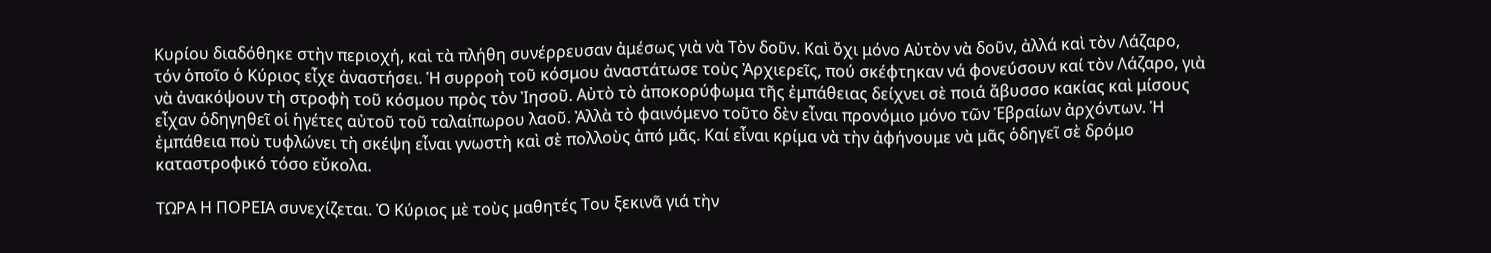Κυρίου διαδόθηκε στὴν περιοχή, καὶ τὰ πλήθη συνέρρευσαν ἀμέσως γιὰ νὰ Τὸν δοῦν. Καὶ ὄχι μόνο Αὐτὸν νὰ δοῦν, ἀλλά καὶ τὸν Λάζαρο, τόν ὁποῖο ὁ Κύριος εἶχε ἀναστήσει. Ἡ συρροὴ τοῦ κόσμου ἀναστάτωσε τοὺς Ἀρχιερεῖς, πού σκέφτηκαν νά φονεύσουν καί τὸν Λάζαρο, γιὰ νὰ ἀνακόψουν τὴ στροφὴ τοῦ κόσμου πρὸς τὸν Ἰησοῦ. Αὐτὸ τὸ ἀποκορύφωμα τῆς ἐμπάθειας δείχνει σὲ ποιά ἄβυσσο κακίας καὶ μίσους εἶχαν ὁδηγηθεῖ οἱ ἡγέτες αὐτοῦ τοῦ ταλαίπωρου λαοῦ. Ἀλλὰ τὸ φαινόμενο τοῦτο δὲν εἶναι προνόμιο μόνο τῶν Ἑβραίων ἀρχόντων. Ἡ ἐμπάθεια ποὺ τυφλώνει τὴ σκέψη εἶναι γνωστὴ καὶ σὲ πολλοὺς ἀπό μᾶς. Καί εἶναι κρίμα νὰ τὴν ἀφήνουμε νὰ μᾶς ὁδηγεῖ σὲ δρόμο καταστροφικό τόσο εὔκολα.

ΤΩΡΑ Η ΠΟΡΕΙΑ συνεχίζεται. Ὁ Κύριος μὲ τοὺς μαθητές Του ξεκινᾶ γιά τὴν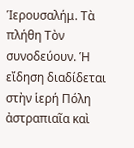Ἱερουσαλήμ. Τὰ πλήθη Τὸν συνοδεύουν. Ἡ εἴδηση διαδίδεται στὴν ἱερή Πόλη ἀστραπιαῖα καὶ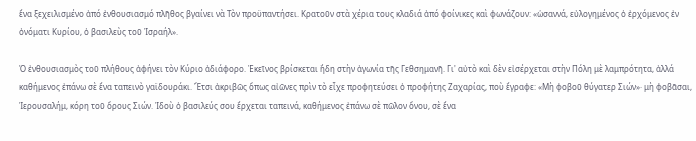ἕνα ξεχειλισμένο ἀπό ἐνθουσιασμό πλῆθος βγαίνει νὰ Τὸν προϋπαντήσει. Κρατοῦν στὰ χέρια τους κλαδιά ἀπό φοίνικες καὶ φωνάζουν: «ὡσαννά, εὐλογημένος ὁ ἐρχόμενος ἐν ὀνόματι Κυρίου, ὁ βασιλεὺς τοῦ Ἰσραήλ».

Ὁ ἐνθουσιασμὸς τοῦ πλήθους ἀφήνει τὸν Κύριο ἀδιάφορο. Ἐκεῖνος βρίσκεται ἤδη στὴν ἀγωνία τῆς Γεθσημανῆ. Γι' αὐτὸ καὶ δὲν εἰσέρχεται στὴν Πόλη μὲ λαμπρότητα, ἀλλά καθήμενος ἐπάνω σὲ ἕνα ταπεινὸ γαϊδουράκι. Ἔτσι ἀκριβῶς ὅπως αἰῶνες πρὶν τὸ εἶχε προφητεύσει ὁ προφήτης Ζαχαρίας, ποὺ ἔγραφε: «Μὴ φοβοῦ θύγατερ Σιών»· μὴ φοβᾶσαι, Ἱερουσαλήμ, κόρη τοῦ ὄρους Σιών. Ἰδοὺ ὁ βασιλεύς σου ἔρχεται ταπεινά, καθήμενος ἐπάνω σὲ πῶλον ὄνου, σὲ ἕνα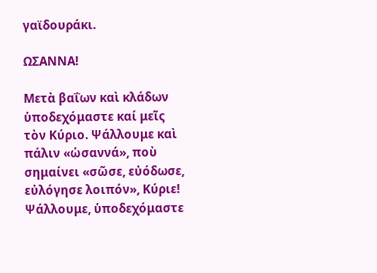γαϊδουράκι.

ΩΣΑΝΝΑ!

Μετὰ βαΐων καὶ κλάδων ὑποδεχόμαστε καί μεῖς τὸν Κύριο. Ψάλλουμε καὶ πάλιν «ὡσαννά», ποὺ σημαίνει «σῶσε, εὐόδωσε, εὐλόγησε λοιπόν», Κύριε! Ψάλλουμε, ὑποδεχόμαστε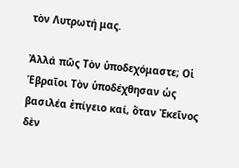τὸν Λυτρωτή μας.

Ἀλλά πῶς Τὸν ὑποδεχόμαστε; Οἱ Ἑβραῖοι Τὸν ὑποδέχθησαν ὡς βασιλέα ἐπίγειο καί, ὅταν Ἐκεῖνος δὲν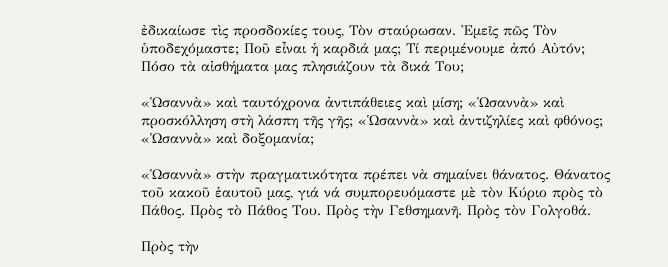ἐδικαίωσε τὶς προσδοκίες τους, Τὸν σταύρωσαν. Ἐμεῖς πῶς Τὸν ὑποδεχόμαστε; Ποῦ εἶναι ἡ καρδιά μας; Τί περιμένουμε ἀπό Αὐτόν; Πόσο τὰ αἰσθήματα μας πλησιάζουν τὰ δικά Του;

«Ὡσαννὰ» καὶ ταυτόχρονα ἀντιπάθειες καὶ μίση; «Ὡσαννὰ» καὶ προσκόλληση στὴ λάσπη τῆς γῆς; «Ὡσαννὰ» καὶ ἀντιζηλίες καὶ φθόνος; «Ὡσαννὰ» καὶ δοξομανία;

«Ὡσαννὰ» στὴν πραγματικότητα πρέπει νὰ σημαίνει θάνατος. Θάνατος τοῦ κακοῦ ἑαυτοῦ μας, γιά νά συμπορευόμαστε μὲ τὸν Κύριο πρὸς τὸ Πάθος. Πρὸς τὸ Πάθος Του. Πρὸς τὴν Γεθσημανῆ. Πρὸς τὸν Γολγοθά.

Πρὸς τὴν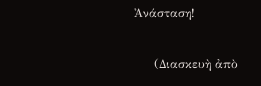Ἀνάσταση!

     (Διασκευὴ ἀπὸ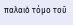παλαιὸ τόμο τοῦ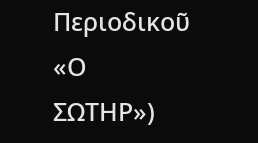Περιοδικοῦ «Ο ΣΩΤΗΡ»)